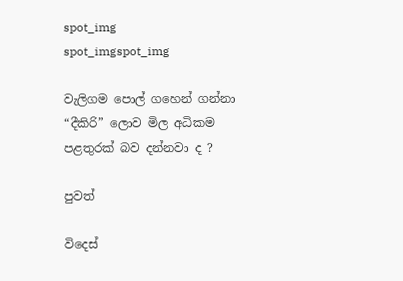spot_img
spot_imgspot_img

වැලිගම ‍පොල් ගහෙන් ගන්නා “දීකිරි” ලොව මිල අධිකම පළතුරක් බව දන්නවා ද ?

පුවත්

විදෙස්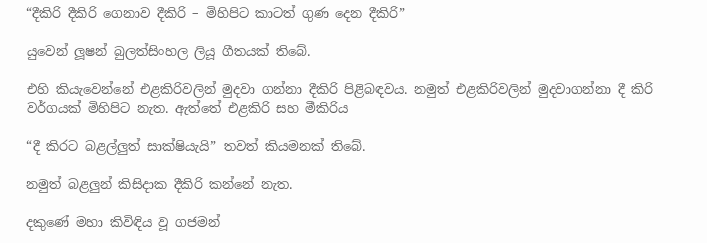“දීකිරි දීකිරි ගෙනාව දීකිරි – මිහිපිට කාටත් ගුණ දෙන දීකිරි”

යුවෙන් ලූෂන් බුලත්සිංහල ලියූ ගීතයක් තිබේ.

එහි කියැවෙන්නේ එළකිරිවලින් මුදවා ගන්නා දීකිරි පිළිබඳවය. නමුත් එළකිරිවලින් මුදවාගන්නා දී කිරි වර්ගයක් මිහිපිට නැත. ඇත්තේ එළකිරි සහ මීකිරිය

“දී කිරට බළල්ලුත් සාක්ෂියැයි” තවත් කියමනක් තිබේ.

නමුත් බළලුන් කිසිදාක දීකිරි කන්නේ නැත.

දකුණේ මහා කිවිඳිය වූ ගජමන්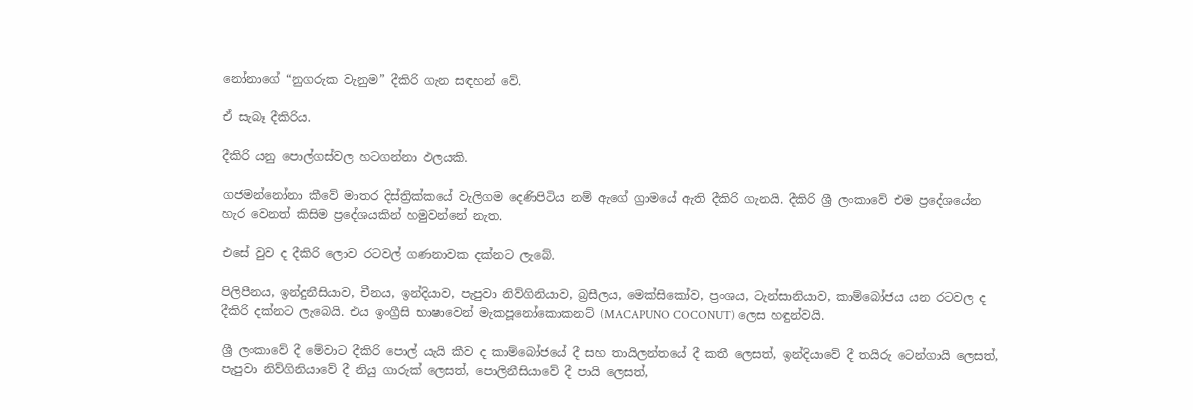නෝනාගේ “නුගරුක වැනුම” දීකිරි ගැන සඳහන් වේ.

ඒ සැබෑ දීකිරිය.

දීකිරි යනු පොල්ගස්වල හටගන්නා ඵලයකි.

ගජමන්නෝනා කීවේ මාතර දිස්ත්‍රික්කයේ වැලිගම දෙණිපිටිය නම් ඇ‍ගේ ග්‍රාමයේ ඇති දීකිරි ගැනයි. දීකිරි ශ්‍රී ලංකාවේ එම ප්‍රදේශයේන හැර වෙනත් කිසිම ප්‍රදේශයකින් හමුවන්නේ නැත.

එසේ වුව ද දීකිරි ලොව රටවල් ගණනාවක දක්නට ලැබේ.

පිලිපීනය, ඉන්දුනීසියාව, චීනය, ඉන්දියාව, පැපුවා නිව්ගිනියාව, බ්‍රසීලය, මෙක්සිකෝව, ප්‍රංශය, ටැන්සානියාව, කාම්බෝජය යන රටවල ද දීකිරි දක්නට ලැබෙයි. එය ඉංග්‍රීසි භාෂාවෙන් මැකපූනෝකොකනට් (MACAPUNO COCONUT) ලෙස හඳුන්වයි.

ශ්‍රී ලංකාවේ දී මේවාට දීකිරි පොල් යැයි කීව ද කාම්බෝජයේ දී සහ තායිලන්තයේ දී කතී ලෙසත්, ඉන්දියාවේ දී තයිරු ටෙන්ගායි ලෙසත්, පැපුවා නිව්ගිනියාවේ දී නියු ගාරුක් ලෙසත්, පොලිනීසියාවේ දී පායි ලෙසත්,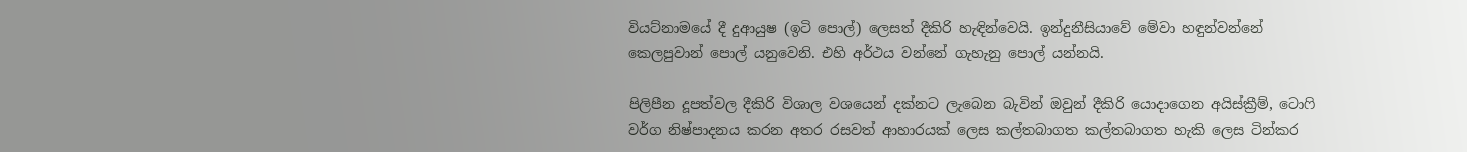වියට්නාමයේ දී දුආයුෂ (ඉටි පොල්) ලෙසත් දීකිරි හැඳින්වෙයි. ඉන්දුනීසියාවේ මේවා හඳුන්වන්නේ කෙලපුවාන් පොල් යනුවෙනි. එහි අර්ථය වන්නේ ගැහැනු පොල් යන්නයි.

පිලිපීන දූපත්වල දීකිරි විශාල වශයෙන් දක්නට ලැබෙන බැවින් ඔවුන් දීකිරි යොදාගෙන අයිස්ක්‍රීම්, ටොෆි වර්ග නිෂ්පාදනය කරන අතර රසවත් ආහාරයක් ලෙස කල්තබාගත කල්තබාගත හැකි ලෙස ටින්කර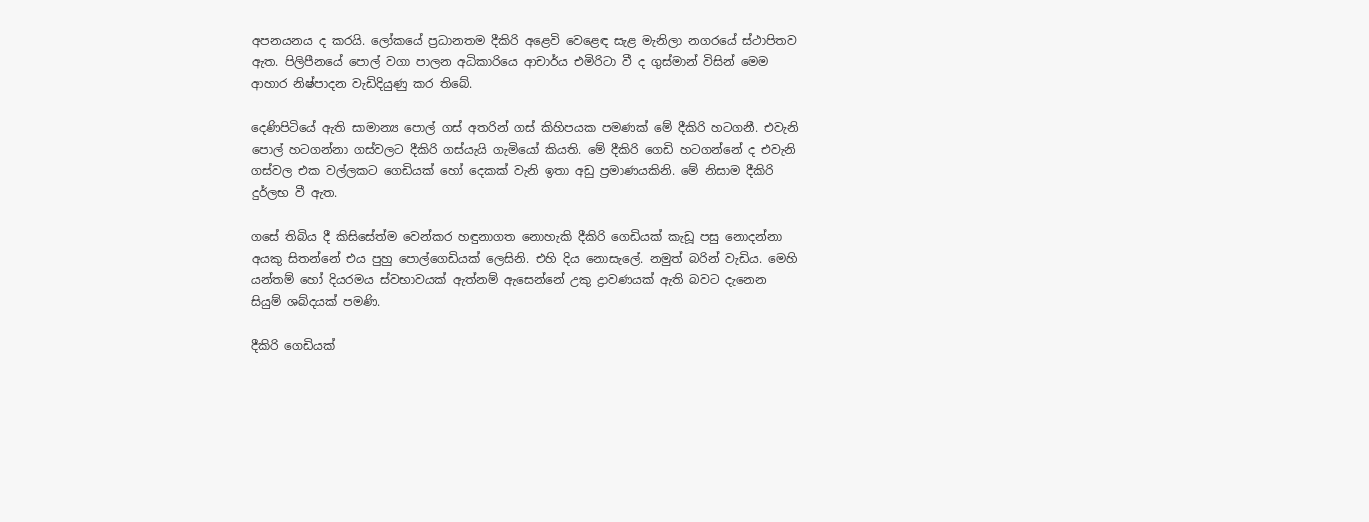අපනයනය ද කරයි. ලෝකයේ ප්‍රධානතම දීකිරි අළෙවි වෙළෙඳ සැළ මැනිලා නගරයේ ස්ථාපිතව ඇත. පිලිපීනයේ ‍පොල් වගා පාලන අධිකාරියෙ ආචාර්ය එමිරිටා වී ද ගුස්මාන් විසින් මෙම ආහාර නිෂ්පාදන වැඩිදියුණු කර තිබේ.

දෙණිපිටියේ ඇති සාමාන්‍ය පොල් ගස් අතරින් ගස් කිහිපයක පමණක් මේ දීකිරි හටගනී. එවැනි පොල් හටගන්නා ගස්වලට දීකිරි ගස්යැයි ගැමියෝ කියති. මේ දීකිරි ගෙඩි හටගන්නේ ද එවැනි ගස්වල එක වල්ලකට ගෙඩියක් හෝ දෙකක් වැනි ඉතා අඩු ප්‍රමාණයකිනි. මේ නිසාම දීකිරි දුර්ලභ වී ඇත.

ගසේ තිබිය දී කිසිසේත්ම වෙන්කර හඳුනාගත නොහැකි දීකිරි ගෙඩියක් කැඩූ පසු නොදන්නා අයකු සිතන්නේ එය පුහු පොල්ගෙඩියක් ලෙසිනි. එහි දිය නොසැලේ. නමුත් බරින් වැඩිය. මෙහි යන්තම් හෝ දියරමය ස්වභාවයක් ඇත්නම් ඇසෙන්නේ උකු ද්‍රාවණයක් ඇති බවට දැනෙන සියුම් ශබ්දයක් පමණි.

දීකිරි ගෙඩියක්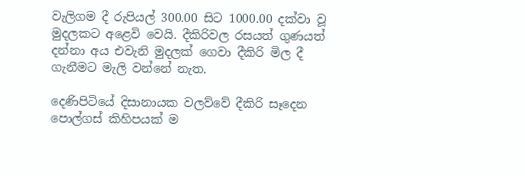වැලිගම දී රුපියල් 300.00 සිට 1000.00 දක්වා වූ මුදලකට අළෙවි වෙයි. දීකිරිවල රසයත් ගුණයත් දන්නා අය එවැනි මුදලක් ගෙවා දීකිරි මිල දී ගැනීමට මැලි වන්නේ නැත.

දෙණිපිටියේ දිසානායක වලව්වේ දීකිරි සෑදෙන පොල්ගස් කිහිපයක් ම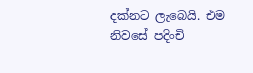දක්නට ලැබෙයි. එම නිවසේ පදිංචි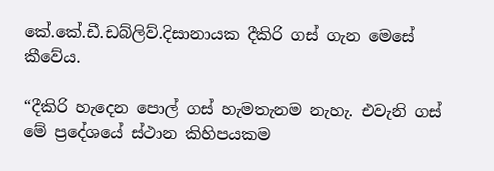කේ.කේ.ඩී.ඩබ්ලිව්.දිසානායක දීකිරි ගස් ගැන මෙසේ කීවේය.

“දීකිරි හැදෙන පොල් ගස් හැමතැනම නැහැ. එවැනි ගස් මේ ප්‍රදේශයේ ස්ථාන කිහිපයකම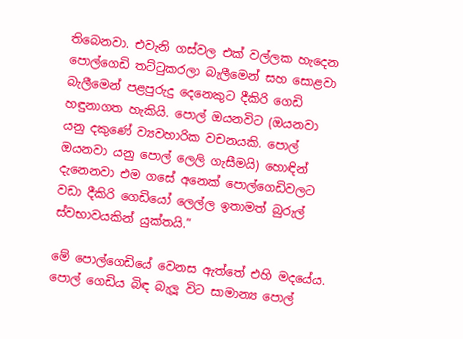තිබෙනවා. එවැනි ගස්වල එක් වල්ලක හැදෙන පොල්ගෙඩි තට්ටුකරලා බැලීමෙන් සහ සොළවා බැලීමෙන් පළපුරුදු දෙනෙකුට දීකිරි ගෙඩි හඳුනාගත හැකියි. පොල් ඔයනවිට (ඔයනවා යනු දකුණේ ව්‍යවහාරික වචනයකි. පොල් ඔයනවා යනු පොල් ලෙලි ගැසීමයි) හොඳින් දැනෙනවා එම ගසේ අනෙක් පොල්ගෙඩිවලට වඩා දීකිරි ගෙඩියෝ ලෙල්ල ඉතාමත් බුරුල් ස්වභාවයකින් යුක්තයි.”

මේ පොල්ගෙඩියේ වෙනස ඇත්තේ එහි මදයේය. පොල් ගෙඩිය බිඳ බැලූ විට සාමාන්‍ය පොල්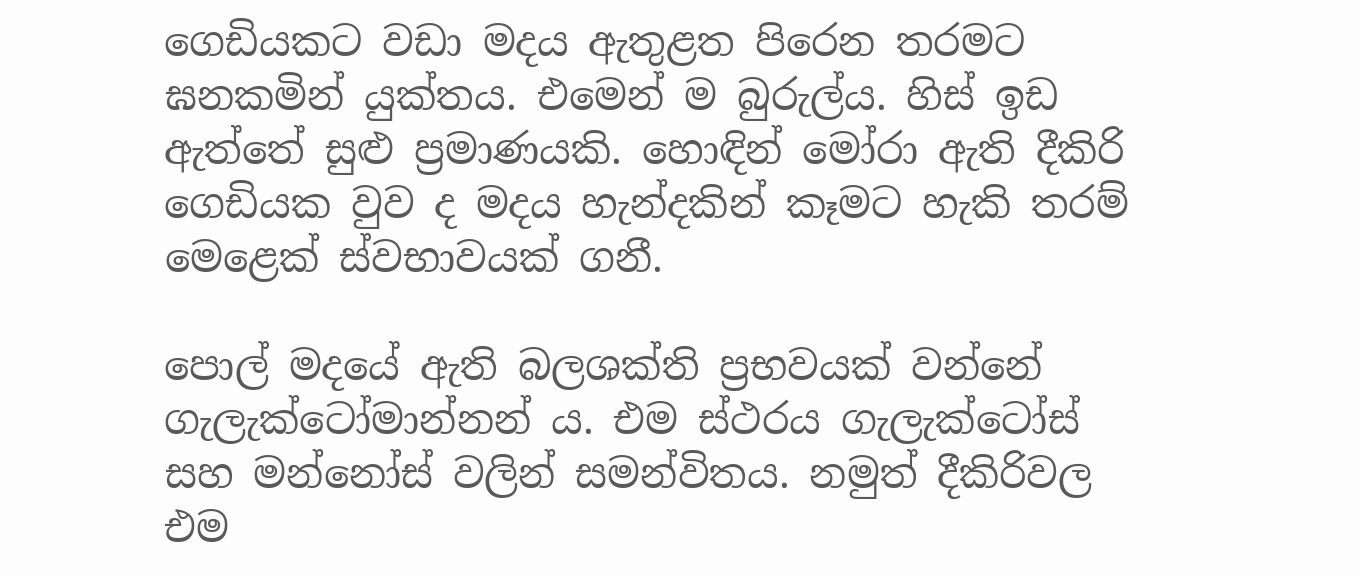ගෙඩියකට වඩා මදය ඇතු‍ළත පිරෙන තරමට ඝනකමින් යුක්තය. එමෙන් ම බුරුල්ය. හිස් ඉඩ ඇත්තේ සුළු ප්‍රමාණයකි. හොඳින් මෝරා ඇති දීකිරි ගෙඩියක වුව ද මදය හැන්දකින් කෑමට හැකි තරම් මෙළෙක් ස්වභාවයක් ගනී.

පොල් මදයේ ඇති බලශක්ති ප්‍රභවයක් වන්නේ ගැලැක්ටෝමාන්නන් ය. එම ස්ථරය ගැලැක්ටෝස් සහ මන්නෝස් වලින් සමන්විතය. නමුත් දීකිරිවල එම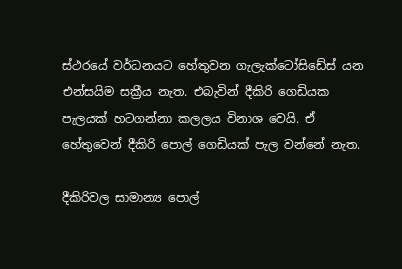ස්ථරයේ වර්ධනයට හේතුවන ගැලැක්ටෝසිඩේස් යන එන්සයිම සක්‍රීය නැත. එබැවින් දීකිරි ගෙඩියක පැලයක් හටගන්නා කලලය විනාශ වෙයි. ඒ හේතුවෙන් දීකිරි පොල් ගෙඩියක් පැල වන්නේ නැත.

දීකිරිවල සාමාන්‍ය පොල්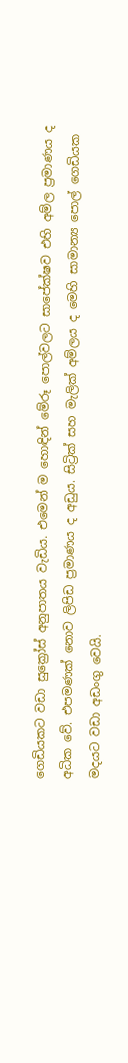ගෙඩියකට වඩා සුක්‍රෝස් අනුපාතය වැඩිය. එමෙන් ම ‍හොඳින් මේරූ පොල්වලට සාපේක්ෂව එහි අම්ල ප්‍රමාණය ද අධික වේ. එපමණක් නොව ලිපිඩ ප්‍රමාණය ද අඩුය. සිට්‍රික් සහ මැලික් අම්ලය ද මෙහි සාමාන්‍ය පොල් ගෙඩියක මදයට වඩා අඩංගු වෙයි.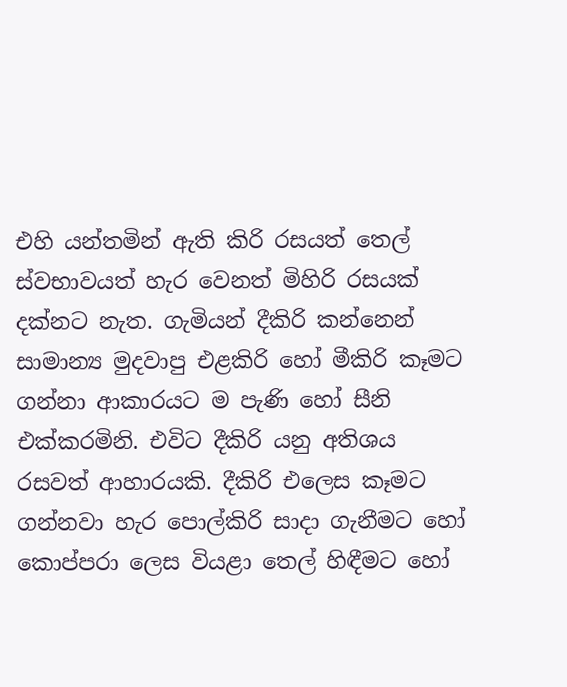එහි යන්තමින් ඇති කිරි රසයත් තෙල් ස්වභාවයත් හැර වෙනත් මිහිරි රසයක් දක්නට නැත. ගැමියන් දීකිරි කන්නෙන් සාමාන්‍ය මුදවාපු එළකිරි හෝ මීකිරි කෑමට ගන්නා ආකාරයට ම පැණි හෝ සීනි එක්කරමිනි. එවිට දීකිරි යනු අතිශය රසවත් ආහාරයකි. දීකිරි එලෙස කෑමට ගන්නවා හැර පොල්කිරි සාදා ගැනීමට හෝ කොප්පරා ලෙස වියළා තෙල් හිඳීමට හෝ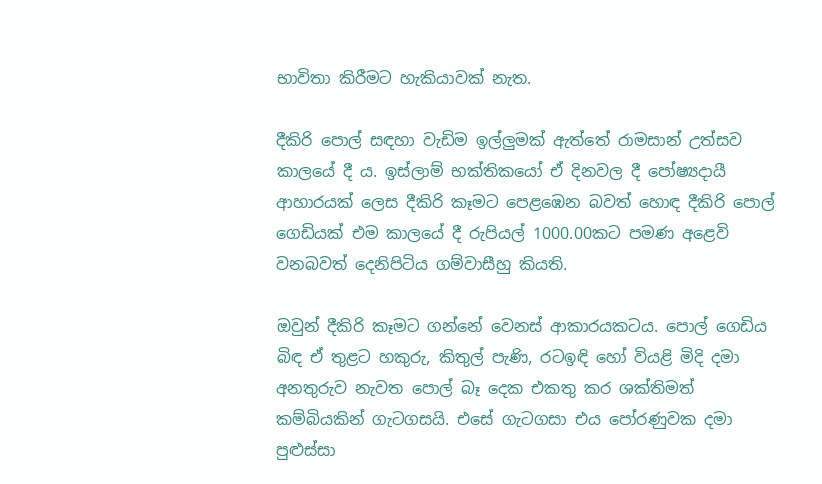භාවිතා කිරීමට හැකියාවක් නැත.

දීකිරි පොල් සඳහා වැඩිම ඉල්ලුමක් ඇත්තේ රාමසාන් උත්සව කාලයේ දී ය. ඉස්ලාම් භක්තිකයෝ ඒ දිනවල දී පෝෂ්‍යදායී ආහාරයක් ලෙස දීකිරි කෑමට පෙළඹෙන බවත් හොඳ දීකිරි පොල් ගෙඩියක් එම කාලයේ දී රුපියල් 1000.00කට පමණ අළෙවි වනබවත් දෙනිපිටිය ගම්වාසීහු කියති.

ඔවුන් දීකිරි කෑමට ගන්නේ වෙනස් ආකාරයකටය. පොල් ගෙඩිය බිඳ ඒ තුළට හකුරු, කිතුල් පැණි, රටඉඳි හෝ වියළි මිදි දමා අනතුරුව නැවත පොල් බෑ දෙක එකතු කර ශක්තිමත් කම්බියකින් ගැටගසයි. එසේ ගැටගසා එය පෝරණුවක දමා පුළුස්සා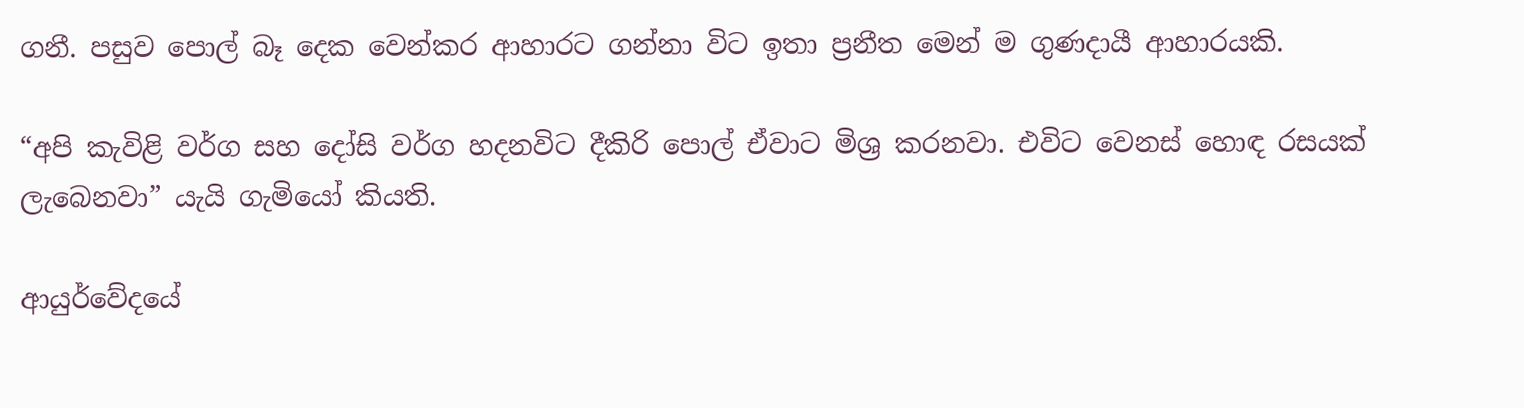ගනී. පසුව පොල් බෑ දෙක වෙන්කර ආහාරට ගන්නා විට ඉතා ප්‍රනීත මෙන් ම ගුණදායී ආහාරයකි.

“අපි කැවිළි වර්ග සහ දෝසි වර්ග හදනවිට දීකිරි පොල් ඒවාට මිශ්‍ර කරනවා. එවිට වෙනස් හොඳ රසයක් ලැබෙනවා” යැයි ගැමියෝ කියති.

ආයුර්වේදයේ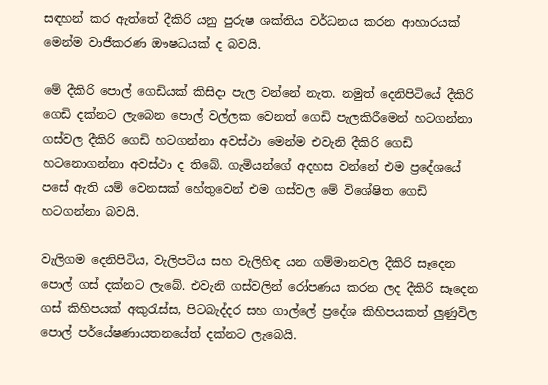සඳහන් කර ඇත්තේ දීකිරි යනු පුරුෂ ශක්තිය වර්ධනය කරන ආහාරයක් මෙන්ම වාජීකරණ ඖෂධයක් ද බවයි.

මේ දීකිරි පොල් ගෙඩියක් කිසිදා පැල වන්නේ නැත. නමුත් දෙනිපිටියේ දීකිරි ගෙඩි දක්නට ලැබෙන පොල් වල්ලක වෙනත් ගෙඩි පැලකිරීමෙන් හටගන්නා ගස්වල දීකිරි ගෙඩි හටගන්නා අවස්ථා මෙන්ම එවැනි දීකිරි ගෙඩි හටනොගන්නා අවස්ථා ද තිබේ. ගැමියන්ගේ අදහස වන්නේ එම ප්‍රදේශයේ පසේ ඇති යම් වෙනසක් හේතුවෙන් එම ගස්වල මේ විශේෂිත ගෙඩි හටගන්නා බවයි.

වැලිගම දෙනිපිටිය, වැලිපටිය සහ වැලිහිඳ යන ගම්මානවල දීකිරි සෑදෙන පොල් ගස් දක්නට ලැබේ. එවැනි ගස්වලින් රෝපණය කරන ලද දීකිරි සෑදෙන ගස් කිහිපයක් අකුරැස්ස, පිටබැද්දර සහ ගාල්ලේ ප්‍රදේශ කිහිපයකත් ලුණුවිල පොල් පර්යේෂණායතනයේත් දක්නට ලැබෙයි.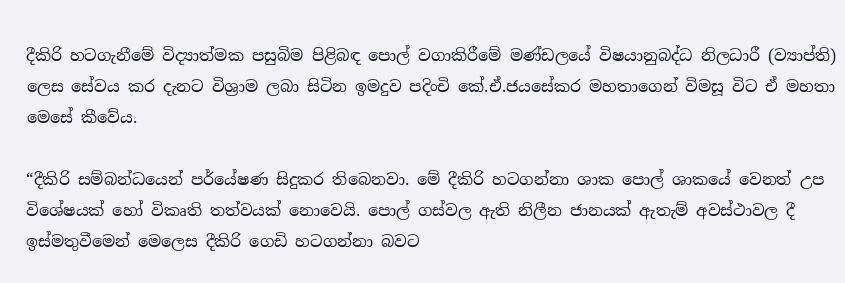දීකිරි හටගැනීමේ විද්‍යාත්මක පසුබිම පිළිබඳ පොල් වගාකිරීමේ මණ්ඩලයේ විෂයානුබද්ධ නිලධාරී (ව්‍යාප්ති) ලෙස සේවය කර දැනට විශ්‍රාම ලබා සිටින ඉමදුව පදිංචි කේ.ඒ.ජයසේකර මහතා‍ගෙන් විමසූ විට ඒ මහතා මෙසේ කීවේය.

“දීකිරි සම්බන්ධයෙන් පර්යේෂණ සිදුකර තිබෙනවා. මේ දීකිරි හටගන්නා ශාක පොල් ශාකයේ වෙනත් උප විශේෂයක් හෝ විකෘති තත්වයක් නොවෙයි. පොල් ගස්වල ඇති නිලීන ජානයක් ඇතැම් අවස්ථාවල දී ඉස්මතුවීමෙන් මෙලෙස දීකිරි ගෙඩි හටගන්නා බවට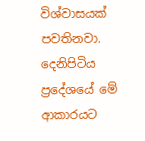විශ්වාසයක් පවතිනවා. දෙනිපිටිය ප්‍රදේශයේ මේ ආකාරයට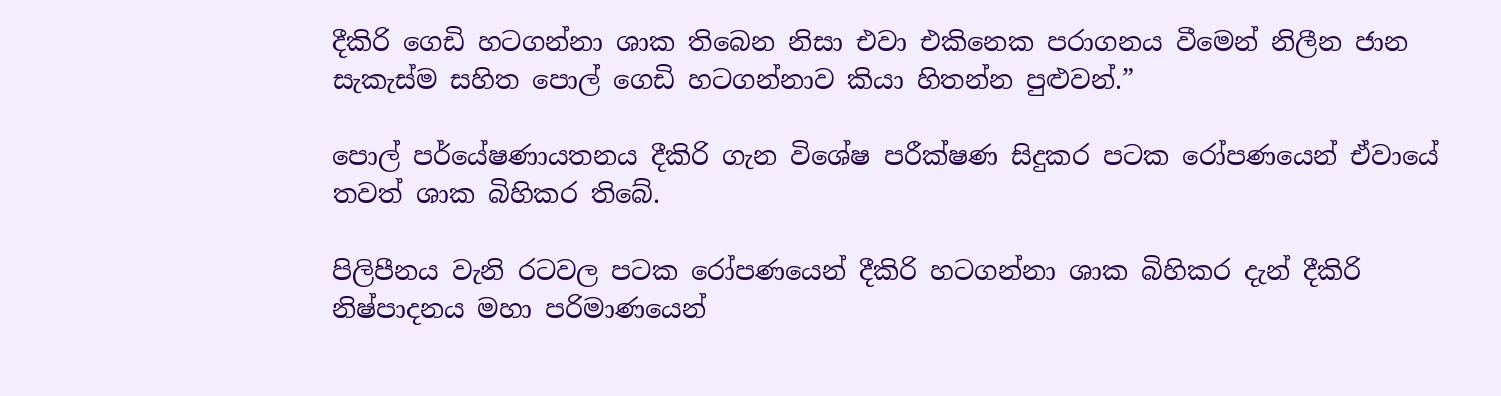දීකිරි ගෙඩි හටගන්නා ශාක තිබෙන නිසා එවා එකිනෙක පරාගනය වීමෙන් නිලීන ජාන සැකැස්ම සහිත පොල් ගෙඩි හටගන්නාව කියා හිතන්න පුළුවන්.”

පොල් පර්යේෂණායතනය දීකිරි ගැන විශේෂ පරීක්ෂණ සිදුකර පටක රෝපණයෙන් ඒවායේ තවත් ශාක බිහිකර තිබේ.

පිලිපීනය වැනි රටවල පටක රෝපණයෙන් දීකිරි හටගන්නා ශාක බිහිකර දැන් දීකිරි නිෂ්පාදනය මහා පරිමාණයෙන්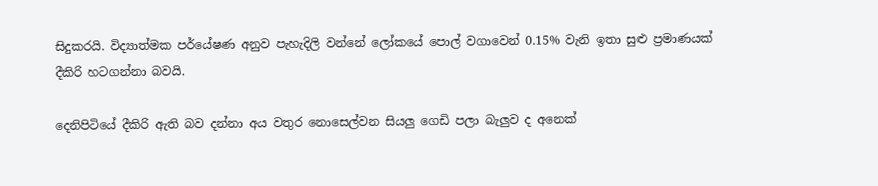සිදුකරයි. විද්‍යාත්මක පර්යේෂණ අනුව පැහැදිලි වන්නේ ලෝක‍යේ පොල් වගාවෙන් 0.15% වැනි ඉතා සුළු ප්‍රමාණයක් දීකිරි හටගන්නා බවයි.

දෙනිපිටියේ දීකිරි ඇති බව දන්නා අය වතුර නොසෙල්වන සියලු ගෙඩි පලා බැලුව ද අනෙක්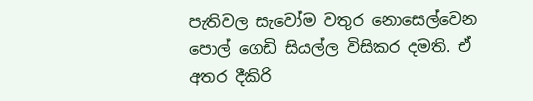පැතිවල සැවෝම වතුර නොසෙල්වෙන පොල් ගෙඩි සියල්ල විසිකර දමති. ඒ අතර දීකිරි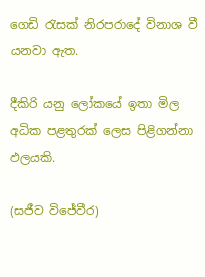ගෙඩි රැසක් නිරපරාදේ විනාශ වී යනවා ඇත.

දීකිරි යනු ලෝක‍යේ ඉතා මිල අධික පළතුරක් ලෙස පිළිගන්නා ඵලයකි.

(සජීව විජේවීර)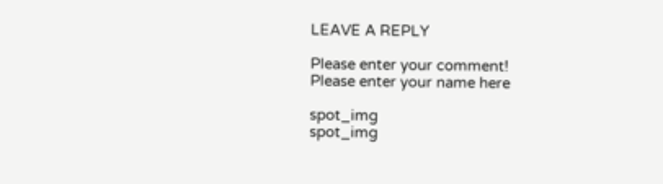LEAVE A REPLY

Please enter your comment!
Please enter your name here

spot_img
spot_img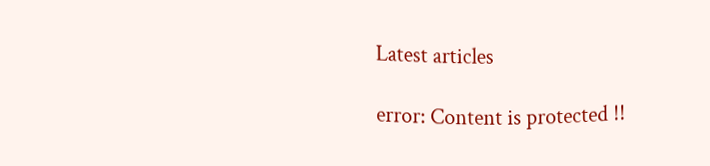Latest articles

error: Content is protected !!